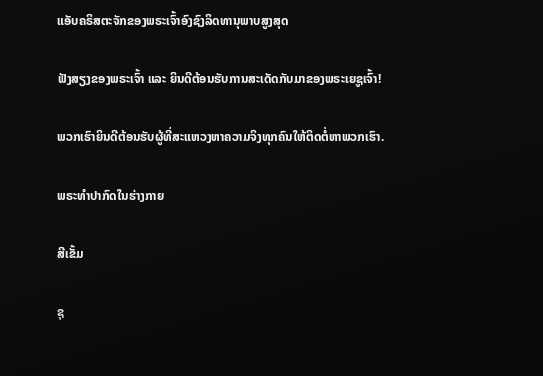ແອັບຄຣິສຕະຈັກຂອງພຣະເຈົ້າອົງຊົງລິດທານຸພາບສູງສຸດ

ຟັງສຽງຂອງພຣະເຈົ້າ ແລະ ຍິນດີຕ້ອນຮັບການສະເດັດກັບມາຂອງພຣະເຍຊູເຈົ້າ!

ພວກເຮົາຍິນດີຕ້ອນຮັບຜູ້ທີ່ສະແຫວງຫາຄວາມຈິງທຸກຄົນໃຫ້ຕິດຕໍ່ຫາພວກເຮົາ.

ພຣະທໍາປາກົດໃນຮ່າງກາຍ

ສີເຂັ້ມ

ຊຸ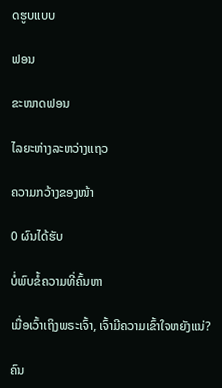ດຮູບແບບ

ຟອນ

ຂະໜາດຟອນ

ໄລຍະຫ່າງລະຫວ່າງແຖວ

ຄວາມກວ້າງຂອງໜ້າ

0 ຜົນໄດ້ຮັບ

ບໍ່ພົບຂໍ້ຄວາມທີ່ຄົ້ນຫາ

ເມື່ອເວົ້າເຖິງພຣະເຈົ້າ, ເຈົ້າມີຄວາມເຂົ້າໃຈຫຍັງແນ່?

ຄົນ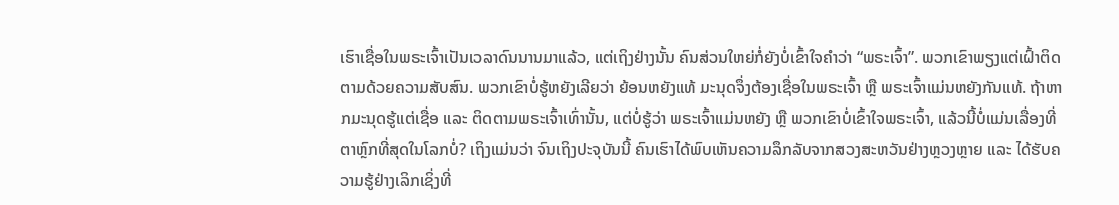ເຮົາເຊື່ອໃນພຣະເຈົ້າເປັນເວລາດົນນານມາແລ້ວ, ແຕ່ເຖິງຢ່າງນັ້ນ ຄົນສ່ວນໃຫຍ່ກໍ່ຍັງບໍ່ເຂົ້າໃຈຄຳວ່າ “ພຣະເຈົ້າ”. ພວກເຂົາພຽງແຕ່ເຝົ້າຕິດຕາມດ້ວຍຄວາມສັບສົນ. ພວກເຂົາບໍ່ຮູ້ຫຍັງເລີຍວ່າ ຍ້ອນຫຍັງແທ້ ມະນຸດຈຶ່ງຕ້ອງເຊື່ອໃນພຣະເຈົ້າ ຫຼື ພຣະເຈົ້າແມ່ນຫຍັງກັນແທ້. ຖ້າຫາກມະນຸດຮູ້ແຕ່ເຊື່ອ ແລະ ຕິດຕາມພຣະເຈົ້າເທົ່ານັ້ນ, ແຕ່ບໍ່ຮູ້ວ່າ ພຣະເຈົ້າແມ່ນຫຍັງ ຫຼື ພວກເຂົາບໍ່ເຂົ້າໃຈພຣະເຈົ້າ, ແລ້ວນີ້ບໍ່ແມ່ນເລື່ອງທີ່ຕາຫຼົກທີ່ສຸດໃນໂລກບໍ່? ເຖິງແມ່ນວ່າ ຈົນເຖິງປະຈຸບັນນີ້ ຄົນເຮົາໄດ້ພົບເຫັນຄວາມລຶກລັບຈາກສວງສະຫວັນຢ່າງຫຼວງຫຼາຍ ແລະ ໄດ້ຮັບຄວາມຮູ້ຢ່າງເລິກເຊິ່ງທີ່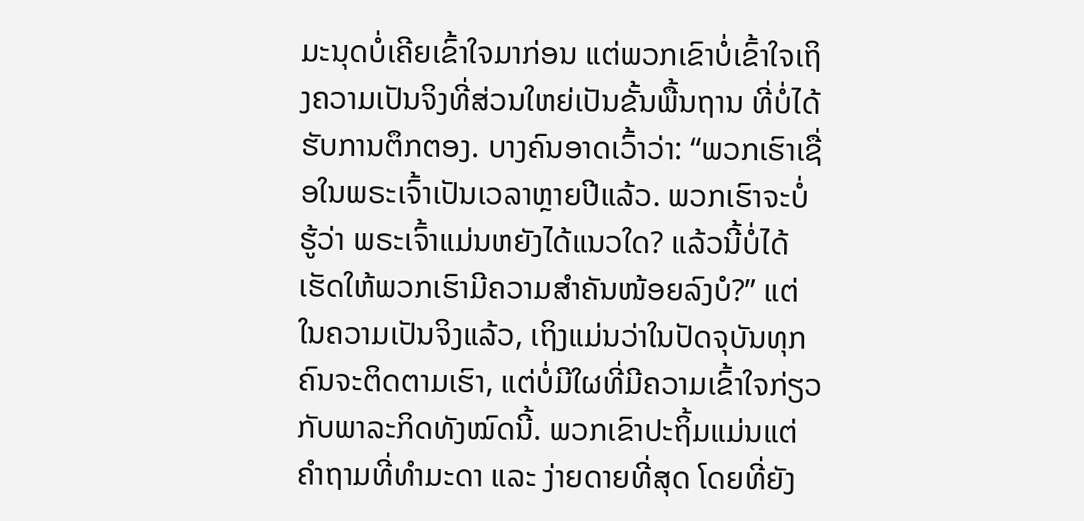ມະນຸດບໍ່ເຄີຍເຂົ້າໃຈມາກ່ອນ ແຕ່ພວກເຂົາບໍ່ເຂົ້າໃຈເຖິງຄວາມເປັນຈິງທີ່ສ່ວນໃຫຍ່ເປັນຂັ້ນພື້ນຖານ ທີ່ບໍ່ໄດ້ຮັບການຕຶກຕອງ. ບາງຄົນອາດເວົ້າວ່າ: “ພວກເຮົາເຊື່ອໃນພຣະເຈົ້າເປັນເວລາຫຼາຍປີແລ້ວ. ພວກເຮົາຈະບໍ່ຮູ້ວ່າ ພຣະເຈົ້າແມ່ນຫຍັງໄດ້ແນວໃດ? ແລ້ວນີ້ບໍ່ໄດ້ເຮັດໃຫ້ພວກເຮົາມີຄວາມສໍາຄັນໜ້ອຍລົງບໍ?” ແຕ່ໃນຄວາມເປັນຈິງແລ້ວ, ເຖິງແມ່ນວ່າໃນປັດຈຸບັນທຸກຄົນຈະຕິດຕາມເຮົາ, ແຕ່ບໍ່ມີໃຜທີ່ມີຄວາມເຂົ້າໃຈກ່ຽວກັບພາລະກິດທັງໝົດນີ້. ພວກເຂົາປະຖິ້ມແມ່ນແຕ່ຄຳຖາມທີ່ທຳມະດາ ແລະ ງ່າຍດາຍທີ່ສຸດ ໂດຍທີ່ຍັງ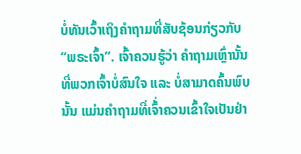ບໍ່ທັນເວົ້າເຖິງຄຳຖາມທີ່ສັບຊ້ອນກ່ຽວກັບ “ພຣະເຈົ້າ”. ເຈົ້າຄວນຮູ້ວ່າ ຄຳຖາມເຫຼົ່ານັ້ນ ທີ່ພວກເຈົ້າບໍ່ສົນໃຈ ແລະ ບໍ່ສາມາດຄົ້ນພົບນັ້ນ ແມ່ນຄຳຖາມທີ່ເຈົ້່າຄວນເຂົ້າໃຈເປັນຢ່າ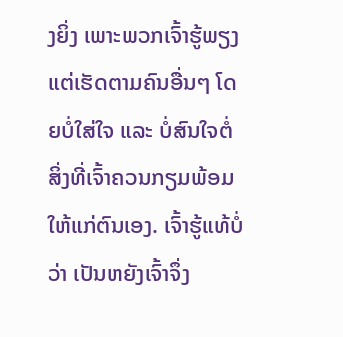ງຍິ່ງ ເພາະພວກເຈົ້າຮູ້ພຽງແຕ່ເຮັດຕາມຄົນອື່ນໆ ໂດຍບໍ່ໃສ່ໃຈ ແລະ ບໍ່ສົນໃຈຕໍ່ສິ່ງທີ່ເຈົ້າຄວນກຽມພ້ອມໃຫ້ແກ່ຕົນເອງ. ເຈົ້າຮູ້ແທ້ບໍ່ວ່າ ເປັນຫຍັງເຈົ້າຈຶ່ງ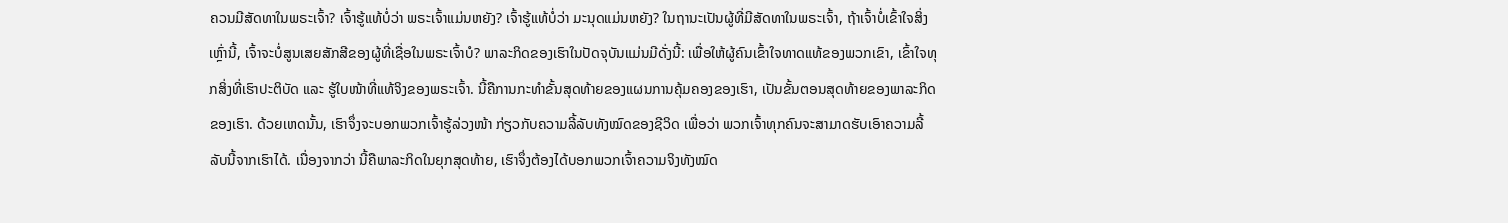ຄວນມີສັດທາໃນພຣະເຈົ້າ? ເຈົ້າຮູ້ແທ້ບໍ່ວ່າ ພຣະເຈົ້າແມ່ນຫຍັງ? ເຈົ້າຮູ້ແທ້ບໍ່ວ່າ ມະນຸດແມ່ນຫຍັງ? ໃນຖານະເປັນຜູ້ທີ່ມີສັດທາໃນພຣະເຈົ້າ, ຖ້າເຈົ້າບໍ່ເຂົ້າໃຈສິ່ງເຫຼົ່ານີ້, ເຈົ້າຈະບໍ່ສູນເສຍສັກສີຂອງຜູ້ທີ່ເຊື່ອໃນພຣະເຈົ້າບໍ? ພາລະກິດຂອງເຮົາໃນປັດຈຸບັນແມ່ນມີດັ່ງນີ້: ເພື່ອໃຫ້ຜູ້ຄົນເຂົ້າໃຈທາດແທ້ຂອງພວກເຂົາ, ເຂົ້າໃຈທຸກສິ່ງທີ່ເຮົາປະຕິບັດ ແລະ ຮູ້ໃບໜ້າທີ່ແທ້ຈິງຂອງພຣະເຈົ້າ. ນີ້ຄືການກະທໍາຂັ້ນສຸດທ້າຍຂອງແຜນການຄຸ້ມຄອງຂອງເຮົາ, ເປັນຂັ້ນຕອນສຸດທ້າຍຂອງພາລະກິດຂອງເຮົາ. ດ້ວຍເຫດນັ້ນ, ເຮົາຈຶ່ງຈະບອກພວກເຈົ້າຮູ້ລ່ວງໜ້າ ກ່ຽວກັບຄວາມລີ້ລັບທັງໝົດຂອງຊີວິດ ເພື່ອວ່າ ພວກເຈົ້າທຸກຄົນຈະສາມາດຮັບເອົາຄວາມລີ້ລັບນີ້ຈາກເຮົາໄດ້. ເນື່ອງຈາກວ່າ ນີ້ຄືພາລະກິດໃນຍຸກສຸດທ້າຍ, ເຮົາຈຶ່ງຕ້ອງໄດ້ບອກພວກເຈົ້າຄວາມຈິງທັງໝົດ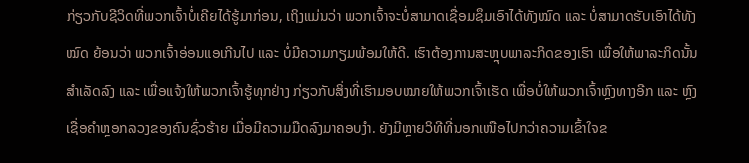ກ່ຽວກັບຊີວິດທີ່ພວກເຈົ້າບໍ່ເຄີຍໄດ້ຮູ້ມາກ່ອນ, ເຖິງແມ່ນວ່າ ພວກເຈົ້າຈະບໍ່ສາມາດເຊື່ອມຊຶມເອົາໄດ້ທັງໝົດ ແລະ ບໍ່ສາມາດຮັບເອົາໄດ້ທັງໝົດ ຍ້ອນວ່າ ພວກເຈົ້າອ່ອນແອເກີນໄປ ແລະ ບໍ່ມີຄວາມກຽມພ້ອມໃຫ້ດີ. ເຮົາຕ້ອງການສະຫຼຸບພາລະກິດຂອງເຮົາ ເພື່ອໃຫ້ພາລະກິດນັ້ນສໍາເລັດລົງ ແລະ ເພື່ອແຈ້ງໃຫ້ພວກເຈົ້າຮູ້ທຸກຢ່າງ ກ່ຽວກັບສິ່ງທີ່ເຮົາມອບໝາຍໃຫ້ພວກເຈົ້າເຮັດ ເພື່ອບໍ່ໃຫ້ພວກເຈົ້າຫຼົງທາງອີກ ແລະ ຫຼົງເຊື່ອຄຳຫຼອກລວງຂອງຄົນຊົ່ວຮ້າຍ ເມື່ອມີຄວາມມືດລົງມາຄອບງຳ. ຍັງມີຫຼາຍວິທີທີ່ນອກເໜືອໄປກວ່າຄວາມເຂົ້າໃຈຂ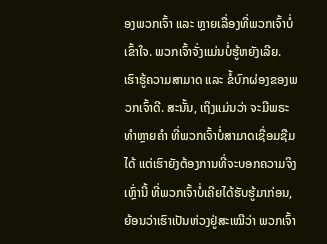ອງພວກເຈົ້າ ແລະ ຫຼາຍເລື່ອງທີ່ພວກເຈົ້າບໍ່ເຂົ້າໃຈ. ພວກເຈົ້າຈັ່ງແມ່ນບໍ່ຮູ້ຫຍັງເລີຍ. ເຮົາຮູ້ຄວາມສາມາດ ແລະ ຂໍ້ບົກຜ່ອງຂອງພວກເຈົ້າດີ. ສະນັ້ນ, ເຖິງແມ່ນວ່າ ຈະມີພຣະທໍາຫຼາຍຄໍາ ທີ່ພວກເຈົ້າບໍ່ສາມາດເຊື່ອມຊືມໄດ້ ແຕ່ເຮົາຍັງຕ້ອງການທີ່ຈະບອກຄວາມຈິງເຫຼົ່ານີ້ ທີ່ພວກເຈົ້າບໍ່ເຄີຍໄດ້ຮັບຮູ້ມາກ່ອນ, ຍ້ອນວ່າເຮົາເປັນຫ່ວງຢູ່ສະເໝີວ່າ ພວກເຈົ້າ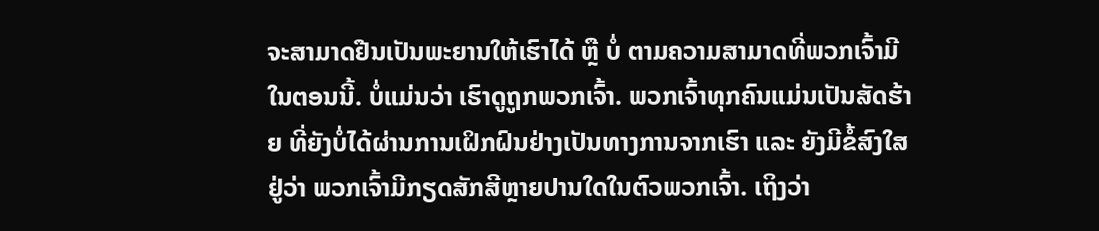ຈະສາມາດຢືນເປັນພະຍານໃຫ້ເຮົາໄດ້ ຫຼື ບໍ່ ຕາມຄວາມສາມາດທີ່ພວກເຈົ້າມີໃນຕອນນີ້. ບໍ່ແມ່ນວ່າ ເຮົາດູຖູກພວກເຈົ້າ. ພວກເຈົ້າທຸກຄົນແມ່ນເປັນສັດຮ້າຍ ທີ່ຍັງບໍ່ໄດ້ຜ່ານການເຝິກຝົນຢ່າງເປັນທາງການຈາກເຮົາ ແລະ ຍັງມີຂໍ້ສົງໃສຢູ່ວ່າ ພວກເຈົ້າມີກຽດສັກສີຫຼາຍປານໃດໃນຕົວພວກເຈົ້າ. ເຖິງວ່າ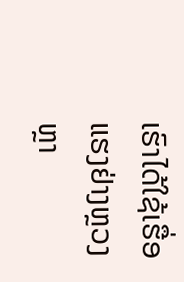ເຮົາໄດ້ໃຊ້ເຮື່ອແຮງຢ່າງຫຼວງຫຼາ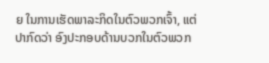ຍ ໃນການເຮັດພາລະກິດໃນຕົວພວກເຈົ້າ, ແຕ່ປາກົດວ່າ ອົງປະກອບດ້ານບວກໃນຕົວພວກ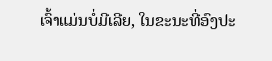ເຈົ້າແມ່ນບໍ່ມີເລີຍ, ໃນຂະນະທີ່ອົງປະ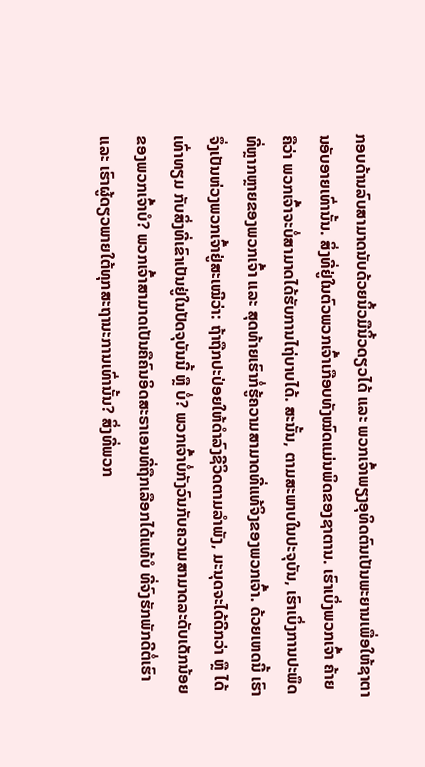ກອບດ້ານລົບສາມາດນັບດ້ວຍນິ້ວມືນິ້ວດຽວໄດ້ ແລະ ພວກເຈົ້າພຽງອຸທິດຕົນເປັນພະຍານເພື່ອໃຫ້ຊາຕານອັບອາຍເທົ່ານັ້ນ. ສິ່ງທີ່ຢູ່ໃນຕົວພວກເຈົ້າເກືອບທັງໝົດແມ່ນພິດຂອງຊາຕານ. ເຮົາເບິ່ງພວກເຈົ້າ ຄ້າຍຄືວ່າ ພວກເຈົ້າຈະບໍ່ສາມາດໄດ້ຮັບການໄຖ່ບາບໄດ້. ສະນັ້ນ, ຕາມສະພາບໃນປະຈຸບັນ, ເຮົາເບິ່ງການປະພຶດ ທີ່ຫຼາກຫຼາຍຂອງພວກເຈົ້າ ແລະ ສຸດທ້າຍເຮົາກໍ່ຮູ້ຄວາມສາມາດທີ່ແທ້ຈິງຂອງພວກເຈົ້າ. ດ້ວຍເຫດນີ້ ເຮົາຈຶ່ງເປັນຫ່ວງພວກເຈົ້າຢູ່ສະເໝີວ່າ: ຖ້າຖືກປະປ່ອຍໃຫ້ດຳລົງຊີວິດຕາມລຳພັງ, ມະນຸດຈະໄດ້ດີກວ່າ ຫຼື ໄດ້ເທົ່າທຽມ ກັບສິ່ງທີ່ເຂົາເປັນຢູ່ໃນປັດຈຸບັນນີ້ ຫຼື ບໍ່? ພວກເຈົ້າບໍ່ກັງວົນກັບຄວາມສາມາດລະດັບເດັກນ້ອຍຂອງພວກເຈົ້າບໍ? ພວກເຈົ້າສາມາດເປັນຄືຄົນອິດສະຣາເອນທີ່ຖືກເລືອກໄດ້ແທ້ບໍ ທີ່ຈົງຮັກພັກດີຕໍ່ເຮົາ ແລະ ເຮົາຜູ້ດຽວພາຍໃຕ້ທຸກສະຖານະການເທົ່ານັ້ນ? ສິ່ງທີ່ພວກ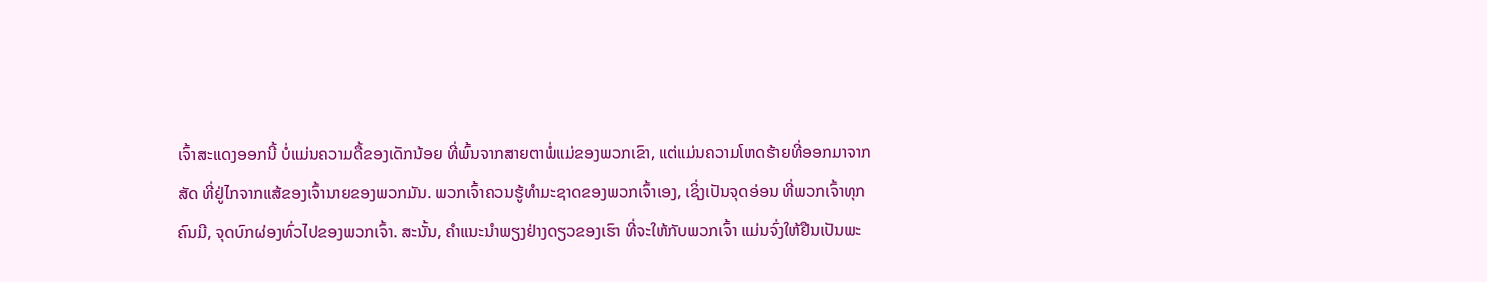ເຈົ້າສະແດງອອກນີ້ ບໍ່ແມ່ນຄວາມດື້ຂອງເດັກນ້ອຍ ທີ່ພົ້ນຈາກສາຍຕາພໍ່ແມ່ຂອງພວກເຂົາ, ແຕ່ແມ່ນຄວາມໂຫດຮ້າຍທີ່ອອກມາຈາກສັດ ທີ່ຢູ່ໄກຈາກແສ້ຂອງເຈົ້ານາຍຂອງພວກມັນ. ພວກເຈົ້າຄວນຮູ້ທຳມະຊາດຂອງພວກເຈົ້າເອງ, ເຊິ່ງເປັນຈຸດອ່ອນ ທີ່ພວກເຈົ້າທຸກຄົນມີ, ຈຸດບົກຜ່ອງທົ່ວໄປຂອງພວກເຈົ້າ. ສະນັ້ນ, ຄໍາແນະນໍາພຽງຢ່າງດຽວຂອງເຮົາ ທີ່ຈະໃຫ້ກັບພວກເຈົ້າ ແມ່ນຈົ່ງໃຫ້ຢືນເປັນພະ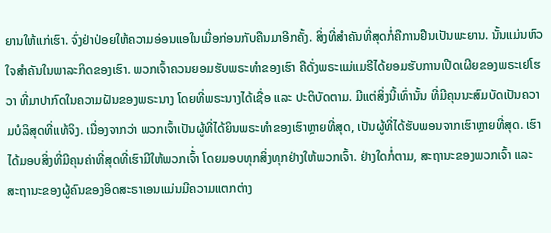ຍານໃຫ້ແກ່ເຮົາ. ຈົ່ງຢ່າປ່ອຍໃຫ້ຄວາມອ່ອນແອໃນເມື່ອກ່ອນກັບຄືນມາອີກຄັ້ງ. ສິ່ງທີ່ສຳຄັນທີ່ສຸດກໍ່ຄືການຢືນເປັນພະຍານ. ນັ້ນແມ່ນຫົວໃຈສຳຄັນໃນພາລະກິດຂອງເຮົາ. ພວກເຈົ້າຄວນຍອມຮັບພຣະທໍາຂອງເຮົາ ຄືດັ່ງພຣະແມ່ແມຣີໄດ້ຍອມຮັບການເປີດເຜີຍຂອງພຣະເຢໂຮວາ ທີ່ມາປາກົດໃນຄວາມຝັນຂອງພຣະນາງ ໂດຍທີ່ພຣະນາງໄດ້ເຊື່ອ ແລະ ປະຕິບັດຕາມ. ມີແຕ່ສິ່ງນີ້ເທົ່ານັ້ນ ທີ່ມີຄຸນນະສົມບັດເປັນຄວາມບໍລິສຸດທີ່ແທ້ຈິງ. ເນື່ອງຈາກວ່າ ພວກເຈົ້າເປັນຜູ້ທີ່ໄດ້ຍິນພຣະທໍາຂອງເຮົາຫຼາຍທີ່ສຸດ, ເປັນຜູ້ທີ່ໄດ້ຮັບພອນຈາກເຮົາຫຼາຍທີ່ສຸດ. ເຮົາໄດ້ມອບສິ່ງທີ່ມີຄຸນຄ່າທີ່ສຸດທີ່ເຮົາມີໃຫ້ພວກເຈົ້່າ ໂດຍມອບທຸກສິ່ງທຸກຢ່າງໃຫ້ພວກເຈົ້າ. ຢ່າງໃດກໍ່ຕາມ, ສະຖານະຂອງພວກເຈົ້າ ແລະ ສະຖານະຂອງຜູ້ຄົນຂອງອິດສະຣາເອນແມ່ນມີຄວາມແຕກຕ່າງ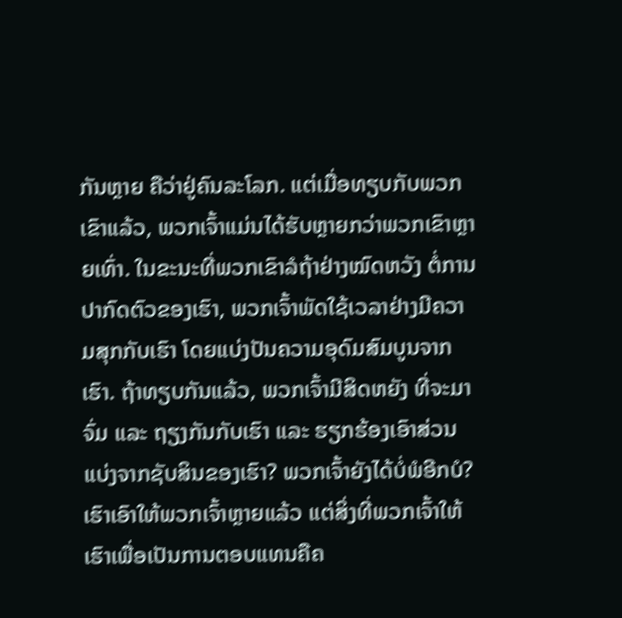ກັນຫຼາຍ ຄືວ່າຢູ່ຄົນລະໂລກ. ແຕ່ເມື່ອທຽບກັບພວກເຂົາແລ້ວ, ພວກເຈົ້າແມ່ນໄດ້ຮັບຫຼາຍກວ່າພວກເຂົາຫຼາຍເທົ່າ. ໃນຂະນະທີ່ພວກເຂົາລໍຖ້າຢ່າງໝົດຫວັງ ຕໍ່ການປາກົດຕົວຂອງເຮົາ, ພວກເຈົ້າພັດໃຊ້ເວລາຢ່າງມີຄວາມສຸກກັບເຮົາ ໂດຍແບ່ງປັນຄວາມອຸດົມສົມບູນຈາກເຮົາ. ຖ້າທຽບກັນແລ້ວ, ພວກເຈົ້າມີສິດຫຍັງ ທີ່ຈະມາຈົ່ມ ແລະ ຖຽງກັນກັບເຮົາ ແລະ ຮຽກຮ້ອງເອົາສ່ວນແບ່ງຈາກຊັບສິນຂອງເຮົາ? ພວກເຈົ້າຍັງໄດ້ບໍ່ພໍອີກບໍ? ເຮົາເອົາໃຫ້ພວກເຈົ້າຫຼາຍແລ້ວ ແຕ່ສິ່ງທີ່ພວກເຈົ້າໃຫ້ເຮົາເພື່ອເປັນການຕອບແທນຄືຄ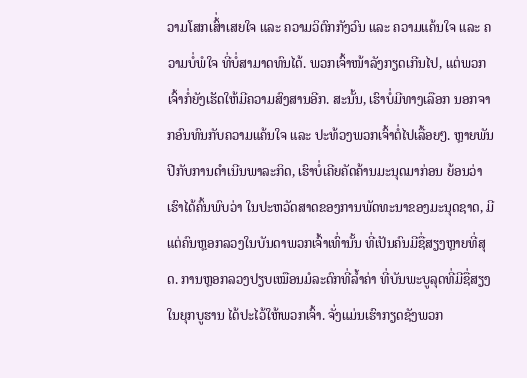ວາມໂສກເສົ້່າເສຍໃຈ ແລະ ຄວາມວິຕົກກັງວົນ ແລະ ຄວາມແຄ້ນໃຈ ແລະ ຄວາມບໍ່ພໍໃຈ ທີ່ບໍ່ສາມາດທົນໄດ້. ພວກເຈົ້າໜ້າລັງກຽດເກີນໄປ, ແຕ່ພວກເຈົ້າກໍ່ຍັງເຮັດໃຫ້ມີຄວາມສົງສານອີກ. ສະນັ້ນ, ເຮົາບໍ່ມີທາງເລືອກ ນອກຈາກອົນທົນກັບຄວາມແຄ້ນໃຈ ແລະ ປະທ້ວງພວກເຈົ້າຕໍ່ໄປເລື້ອຍໆ. ຫຼາຍພັນປີກັບການດໍາເນີນພາລະກິດ, ເຮົາບໍ່ເຄີຍຄັດຄ້ານມະນຸດມາກ່ອນ ຍ້ອນວ່າ ເຮົາໄດ້ຄົ້ນພົບວ່າ ໃນປະຫວັດສາດຂອງການພັດທະນາຂອງມະນຸດຊາດ, ມີແຕ່ຄົນຫຼອກລວງໃນບັນດາພວກເຈົ້າເທົ່ານັ້ນ ທີ່ເປັນຄົນມີຊື່ສຽງຫຼາຍທີ່ສຸດ. ການຫຼອກລວງປຽບເໝືອນມໍລະດົກທີ່ລ້ຳຄ່າ ທີ່ບັນພະບູລຸດທີ່ມີຊື່ສຽງໃນຍຸກບູຮານ ໄດ້ປະໄວ້ໃຫ້ພວກເຈົ້າ. ຈັ່ງແມ່ນເຮົາກຽດຊັງພວກ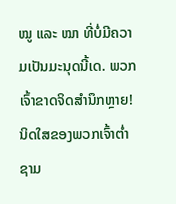ໝູ ແລະ ໝາ ທີ່ບໍ່ມີຄວາມເປັນມະນຸດນີ້ເດ. ພວກເຈົ້າຂາດຈິດສຳນຶກຫຼາຍ! ນິດໃສຂອງພວກເຈົ້າຕ່ຳຊາມ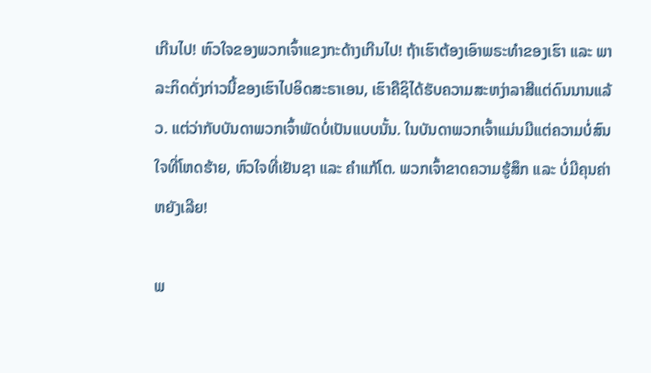ເກີນໄປ! ຫົວໃຈຂອງພວກເຈົ້າແຂງກະດ້າງເກີນໄປ! ຖ້າເຮົາຕ້ອງເອົາພຣະທໍາຂອງເຮົາ ແລະ ພາລະກິດດັ່ງກ່າວນີ້ຂອງເຮົາໄປອິດສະຣາເອນ, ເຮົາຄືຊິໄດ້ຮັບຄວາມສະຫງ່າລາສີແຕ່ດົນນານແລ້ວ. ແຕ່ວ່າກັບບັນດາພວກເຈົ້າພັດບໍ່ເປັນແບບນັ້ນ. ໃນບັນດາພວກເຈົ້າແມ່ນມີແຕ່ຄວາມບໍ່ສົນໃຈທີ່ໂຫດຮ້າຍ, ຫົວໃຈທີ່ເຢັນຊາ ແລະ ຄຳແກ້ໂຕ. ພວກເຈົ້າຂາດຄວາມຮູ້ສຶກ ແລະ ບໍ່ມີຄຸນຄ່າຫຍັງເລີຍ!

ພ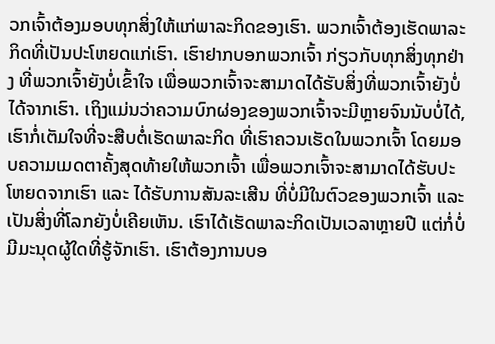ວກເຈົ້າຕ້ອງມອບທຸກສິ່ງໃຫ້ແກ່ພາລະກິດຂອງເຮົາ. ພວກເຈົ້າຕ້ອງເຮັດພາລະກິດທີ່ເປັນປະໂຫຍດແກ່ເຮົາ. ເຮົາຢາກບອກພວກເຈົ້າ ກ່ຽວກັບທຸກສິ່ງທຸກຢ່າງ ທີ່ພວກເຈົ້າຍັງບໍ່ເຂົ້າໃຈ ເພື່ອພວກເຈົ້າຈະສາມາດໄດ້ຮັບສິ່ງທີ່ພວກເຈົ້າຍັງບໍ່ໄດ້ຈາກເຮົາ. ເຖິງແມ່ນວ່າຄວາມບົກຜ່ອງຂອງພວກເຈົ້າຈະມີຫຼາຍຈົນນັບບໍ່ໄດ້, ເຮົາກໍ່ເຕັມໃຈທີ່ຈະສືບຕໍ່ເຮັດພາລະກິດ ທີ່ເຮົາຄວນເຮັດໃນພວກເຈົ້າ ໂດຍມອບຄວາມເມດຕາຄັ້ງສຸດທ້າຍໃຫ້ພວກເຈົ້າ ເພື່ອພວກເຈົ້າຈະສາມາດໄດ້ຮັບປະໂຫຍດຈາກເຮົາ ແລະ ໄດ້ຮັບການສັນລະເສີນ ທີ່ບໍ່ມີໃນຕົວຂອງພວກເຈົ້າ ແລະ ເປັນສິ່ງທີ່ໂລກຍັງບໍ່ເຄີຍເຫັນ. ເຮົາໄດ້ເຮັດພາລະກິດເປັນເວລາຫຼາຍປີ ແຕ່ກໍ່ບໍ່ມີມະນຸດຜູ້ໃດທີ່ຮູ້ຈັກເຮົາ. ເຮົາຕ້ອງການບອ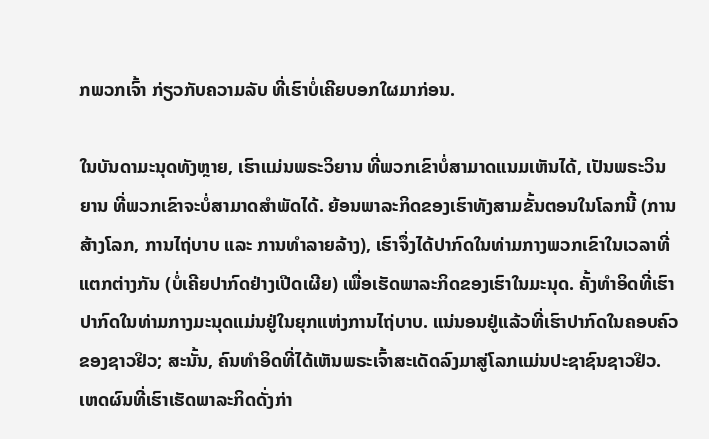ກພວກເຈົ້າ ກ່ຽວກັບຄວາມລັບ ທີ່ເຮົາບໍ່ເຄີຍບອກໃຜມາກ່ອນ.

ໃນບັນດາມະນຸດທັງຫຼາຍ, ເຮົາແມ່ນພຣະວິຍານ ທີ່ພວກເຂົາບໍ່ສາມາດແນມເຫັນໄດ້, ເປັນພຣະວິນຍານ ທີ່ພວກເຂົາຈະບໍ່ສາມາດສໍາພັດໄດ້. ຍ້ອນພາລະກິດຂອງເຮົາທັງສາມຂັ້ນຕອນໃນໂລກນີ້ (ການສ້າງໂລກ, ການໄຖ່ບາບ ແລະ ການທຳລາຍລ້າງ), ເຮົາຈຶ່ງໄດ້ປາກົດໃນທ່າມກາງພວກເຂົາໃນເວລາທີ່ແຕກຕ່າງກັນ (ບໍ່ເຄີຍປາກົດຢ່າງເປີດເຜີຍ) ເພື່ອເຮັດພາລະກິດຂອງເຮົາໃນມະນຸດ. ຄັ້ງທຳອິດທີ່ເຮົາປາກົດໃນທ່າມກາງມະນຸດແມ່ນຢູ່ໃນຍຸກແຫ່ງການໄຖ່ບາບ. ແນ່ນອນຢູ່ແລ້ວທີ່ເຮົາປາກົດໃນຄອບຄົວຂອງຊາວຢິວ; ສະນັ້ນ, ຄົນທຳອິດທີ່ໄດ້ເຫັນພຣະເຈົ້າສະເດັດລົງມາສູ່ໂລກແມ່ນປະຊາຊົນຊາວຢິວ. ເຫດຜົນທີ່ເຮົາເຮັດພາລະກິດດັ່ງກ່າ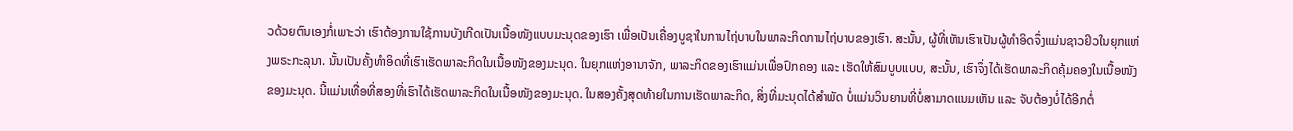ວດ້ວຍຕົນເອງກໍ່ເພາະວ່າ ເຮົາຕ້ອງການໃຊ້ການບັງເກີດເປັນເນື້ອໜັງແບບມະນຸດຂອງເຮົາ ເພື່ອເປັນເຄື່ອງບູຊາໃນການໄຖ່ບາບໃນພາລະກິດການໄຖ່ບາບຂອງເຮົາ. ສະນັ້ນ, ຜູ້ທີ່ເຫັນເຮົາເປັນຜູ້ທຳອິດຈຶ່ງແມ່ນຊາວຢິວໃນຍຸກແຫ່ງພຣະກະລຸນາ. ນັ້ນເປັນຄັ້ງທຳອິດທີ່ເຮົາເຮັດພາລະກິດໃນເນື້ອໜັງຂອງມະນຸດ. ໃນຍຸກແຫ່ງອານາຈັກ, ພາລະກິດຂອງເຮົາແມ່ນເພື່ອປົກຄອງ ແລະ ເຮັດໃຫ້ສົມບູບແບບ, ສະນັ້ນ, ເຮົາຈຶ່ງໄດ້ເຮັດພາລະກິດຄຸ້ມຄອງໃນເນື້ອໜັງຂອງມະນຸດ. ນີ້ແມ່ນເທື່ອທີ່ສອງທີ່ເຮົາໄດ້ເຮັດພາລະກິດໃນເນື້ອໜັງຂອງມະນຸດ. ໃນສອງຄັ້ງສຸດທ້າຍໃນການເຮັດພາລະກິດ, ສິ່ງທີ່ມະນຸດໄດ້ສຳພັດ ບໍ່ແມ່ນວິນຍານທີ່ບໍ່ສາມາດແນມເຫັນ ແລະ ຈັບຕ້ອງບໍ່ໄດ້ອີກຕໍ່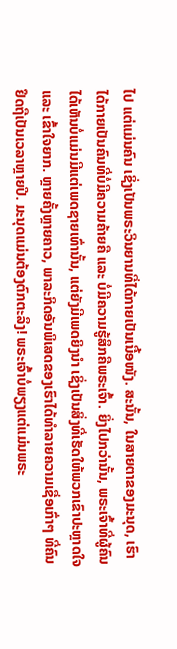ໄປ ແຕ່ແມ່ນຄົນ ເຊິ່ງເປັນພຣະວິນຍານທີ່ໄດ້ກາຍເປັນເນື້ອໜັງ. ສະນັ້ນ, ໃນສາຍຕາຂອງມະນຸດ, ເຮົາໄດ້ກາຍເປັນຄົນທີ່ບໍ່ມີຄວາມຄ້າຍຄື ແລະ ບໍ່ມີຄວາມຮູ້ສຶກຄືພຣະເຈົ້າ. ຍິ່ງໄປກວ່ານັ້ນ, ພຣະເຈົ້າທີ່ຜູ້ຄົນໄດ້ເຫັນບໍ່ແມ່ນມີແຕ່ເພດຊາຍເທົ່ານັ້ນ, ແຕ່ຍັງມີເພດຍິງນໍາ ເຊິ່ງເປັນສິ່ງທີ່ເຮັດໃຫ້ພວກເຂົາປະຫຼາດໃຈ ແລະ ເຂົ້າໃຈຍາກ. ຫຼາຍຄັ້ງຫຼາຍຄາວ, ພາລະກິດອັນພິເສດຂອງເຮົາໄດ້ທຳລາຍຄວາມເຊື່ອເກົ່າໆ ທີ່ຄົນຢຶດຖືເປັນເວລາຫຼາຍປີ. ມະນຸດແມ່ນຕ້ອງຕົກຕະລຶງ! ພຣະເຈົ້າບໍ່ພຽງແຕ່ແມ່ນພຣະ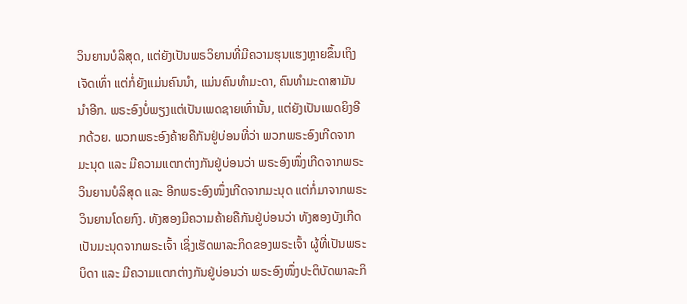ວິນຍານບໍລິສຸດ, ແຕ່ຍັງເປັນພຣວິຍານທີ່ມີຄວາມຮຸນແຮງຫຼາຍຂຶ້ນເຖິງເຈັດເທົ່າ ແຕ່ກໍ່ຍັງແມ່ນຄົນນໍາ, ແມ່ນຄົນທໍາມະດາ, ຄົນທຳມະດາສາມັນນຳອີກ. ພຣະອົງບໍ່ພຽງແຕ່ເປັນເພດຊາຍເທົ່ານັ້ນ, ແຕ່ຍັງເປັນເພດຍິງອີກດ້ວຍ. ພວກພຣະອົງຄ້າຍຄືກັນຢູ່ບ່ອນທີ່ວ່າ ພວກພຣະອົງເກີດຈາກມະນຸດ ແລະ ມີຄວາມແຕກຕ່າງກັນຢູ່ບ່ອນວ່າ ພຣະອົງໜຶ່ງເກີດຈາກພຣະວິນຍານບໍລິສຸດ ແລະ ອີກພຣະອົງໜຶ່ງເກີດຈາກມະນຸດ ແຕ່ກໍ່ມາຈາກພຣະວິນຍານໂດຍກົງ. ທັງສອງມີຄວາມຄ້າຍຄືກັນຢູ່ບ່ອນວ່າ ທັງສອງບັງເກີດເປັນມະນຸດຈາກພຣະເຈົ້າ ເຊິ່ງເຮັດພາລະກິດຂອງພຣະເຈົ້າ ຜູ້ທີ່ເປັນພຣະບິດາ ແລະ ມີຄວາມແຕກຕ່າງກັນຢູ່ບ່ອນວ່າ ພຣະອົງໜຶ່ງປະຕິບັດພາລະກິ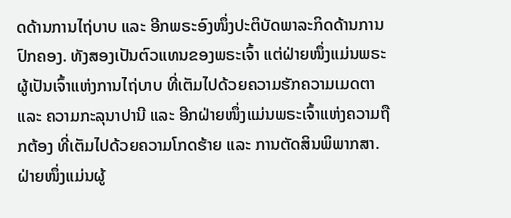ດດ້ານການໄຖ່ບາບ ແລະ ອີກພຣະອົງໜຶ່ງປະຕິບັດພາລະກິດດ້ານການປົກຄອງ. ທັງສອງເປັນຕົວແທນຂອງພຣະເຈົ້າ ແຕ່ຝ່າຍໜຶ່ງແມ່ນພຣະຜູ້ເປັນເຈົ້າແຫ່ງການໄຖ່ບາບ ທີ່ເຕັມໄປດ້ວຍຄວາມຮັກຄວາມເມດຕາ ແລະ ຄວາມກະລຸນາປານີ ແລະ ອີກຝ່າຍໜຶ່ງແມ່ນພຣະເຈົ້າແຫ່ງຄວາມຖືກຕ້ອງ ທີ່ເຕັມໄປດ້ວຍຄວາມໂກດຮ້າຍ ແລະ ການຕັດສິນພິພາກສາ. ຝ່າຍໜຶ່ງແມ່ນຜູ້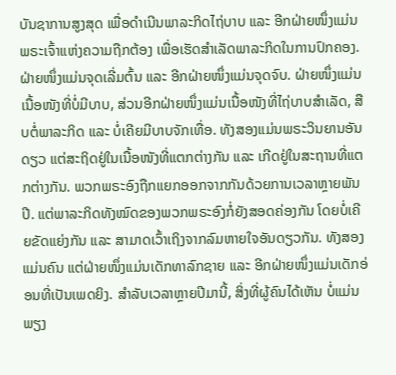ບັນຊາການສູງສຸດ ເພື່ອດໍາເນີນພາລະກິດໄຖ່ບາບ ແລະ ອີກຝ່າຍໜຶ່ງແມ່ນພຣະເຈົ້າແຫ່ງຄວາມຖືກຕ້ອງ ເພື່ອເຮັດສຳເລັດພາລະກິດໃນການປົກຄອງ. ຝ່າຍໜຶ່ງແມ່ນຈຸດເລີ່ມຕົ້ນ ແລະ ອີກຝ່າຍໜຶ່ງແມ່ນຈຸດຈົບ. ຝ່າຍໜຶ່ງແມ່ນເນື້ອໜັງທີ່ບໍ່ມີບາບ, ສ່ວນອີກຝ່າຍໜຶ່ງແມ່ນເນື້ອໜັງທີ່ໄຖ່ບາບສຳເລັດ, ສືບຕໍ່ພາລະກິດ ແລະ ບໍ່ເຄີຍມີບາບຈັກເທື່ອ. ທັງສອງແມ່ນພຣະວິນຍານອັນດຽວ ແຕ່ສະຖິດຢູ່ໃນເນື້ອໜັງທີ່ແຕກຕ່າງກັນ ແລະ ເກີດຢູ່ໃນສະຖານທີ່ແຕກຕ່າງກັນ. ພວກພຣະອົງຖືກແຍກອອກຈາກກັນດ້ວຍການເວລາຫຼາຍພັນປີ. ແຕ່ພາລະກິດທັງໝົດຂອງພວກພຣະອົງກໍ່ຍັງສອດຄ່ອງກັນ ໂດຍບໍ່ເຄີຍຂັດແຍ່ງກັນ ແລະ ສາມາດເວົ້າເຖິງຈາກລົມຫາຍໃຈອັນດຽວກັນ. ທັງສອງແມ່ນຄົນ ແຕ່ຝ່າຍໜຶ່ງແມ່ນເດັກທາລົກຊາຍ ແລະ ອີກຝ່າຍໜຶ່ງແມ່ນເດັກອ່ອນທີ່ເປັນເພດຍິງ. ສຳລັບເວລາຫຼາຍປີມານີ້, ສິ່ງທີ່ຜູ້ຄົນໄດ້ເຫັນ ບໍ່ແມ່ນພຽງ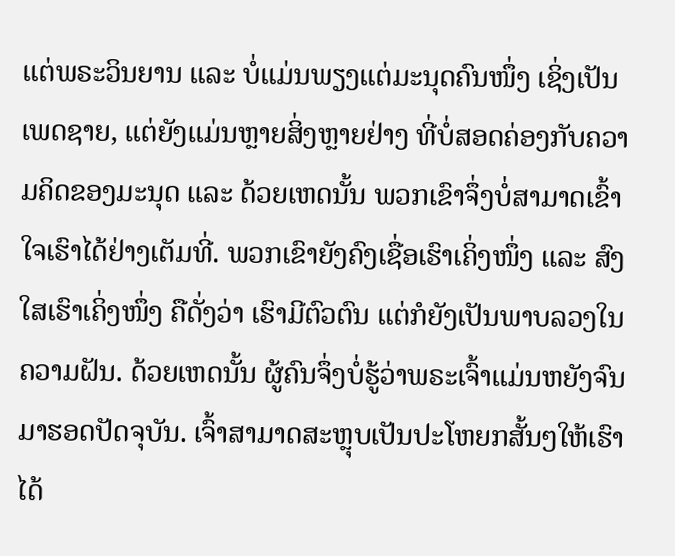ແຕ່ພຣະວິນຍານ ແລະ ບໍ່ແມ່ນພຽງແຕ່ມະນຸດຄົນໜຶ່ງ ເຊິ່ງເປັນເພດຊາຍ, ແຕ່ຍັງແມ່ນຫຼາຍສິ່ງຫຼາຍຢ່າງ ທີ່ບໍ່ສອດຄ່ອງກັບຄວາມຄິດຂອງມະນຸດ ແລະ ດ້ວຍເຫດນັ້ນ ພວກເຂົາຈຶ່ງບໍ່ສາມາດເຂົ້າໃຈເຮົາໄດ້ຢ່າງເຕັມທີ່. ພວກເຂົາຍັງຄົງເຊື່ອເຮົາເຄິ່ງໜຶ່ງ ແລະ ສົງໃສເຮົາເຄິ່ງໜຶ່ງ ຄືດັ່ງວ່າ ເຮົາມີຕົວຕົນ ແຕ່ກໍຍັງເປັນພາບລວງໃນຄວາມຝັນ. ດ້ວຍເຫດນັ້ນ ຜູ້ຄົນຈຶ່ງບໍ່ຮູ້ວ່າພຣະເຈົ້າແມ່ນຫຍັງຈົນມາຮອດປັດຈຸບັນ. ເຈົ້າສາມາດສະຫຼຸບເປັນປະໂຫຍກສັ້ນໆໃຫ້ເຮົາໄດ້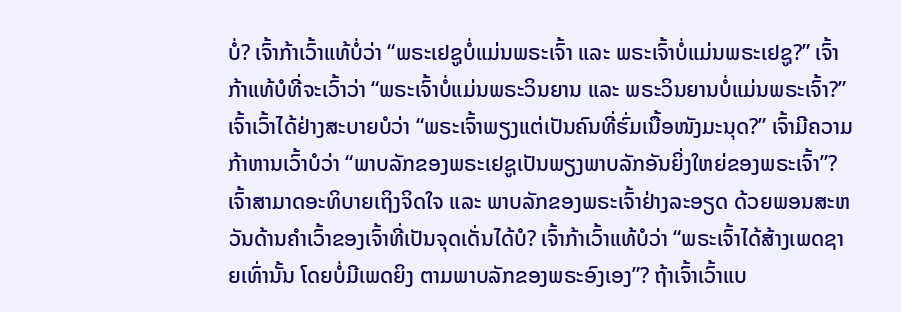ບໍ່? ເຈົ້າກ້າເວົ້າແທ້ບໍ່ວ່າ “ພຣະເຢຊູບໍ່ແມ່ນພຣະເຈົ້າ ແລະ ພຣະເຈົ້າບໍ່ແມ່ນພຣະເຢຊູ?” ເຈົ້າກ້າແທ້ບໍທີ່ຈະເວົ້າວ່າ “ພຣະເຈົ້າບໍ່ແມ່ນພຣະວິນຍານ ແລະ ພຣະວິນຍານບໍ່ແມ່ນພຣະເຈົ້າ?” ເຈົ້າເວົ້າໄດ້ຢ່າງສະບາຍບໍວ່າ “ພຣະເຈົ້າພຽງແຕ່ເປັນຄົນທີ່ຮົ່ມເນື້ອໜັງມະນຸດ?” ເຈົ້າມີຄວາມກ້າຫານເວົ້າບໍວ່າ “ພາບລັກຂອງພຣະເຢຊູເປັນພຽງພາບລັກອັນຍິ່ງໃຫຍ່ຂອງພຣະເຈົ້າ”? ເຈົ້າສາມາດອະທິບາຍເຖິງຈິດໃຈ ແລະ ພາບລັກຂອງພຣະເຈົ້າຢ່າງລະອຽດ ດ້ວຍພອນສະຫວັນດ້ານຄຳເວົ້າຂອງເຈົ້າທີ່ເປັນຈຸດເດັ່ນໄດ້ບໍ? ເຈົ້າກ້າເວົ້າແທ້ບໍວ່າ “ພຣະເຈົ້າໄດ້ສ້າງເພດຊາຍເທົ່ານັ້ນ ໂດຍບໍ່ມີເພດຍິງ ຕາມພາບລັກຂອງພຣະອົງເອງ”? ຖ້າເຈົ້າເວົ້າແບ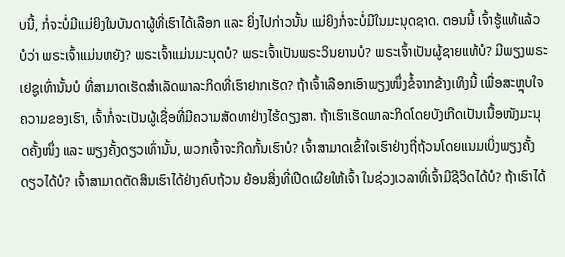ບນີ້, ກໍ່ຈະບໍ່ມີແມ່ຍິງໃນບັນດາຜູ້ທີ່ເຮົາໄດ້ເລືອກ ແລະ ຍິ່ງໄປກ່າວນັ້ນ ແມ່ຍິງກໍ່ຈະບໍ່ມີໃນມະນຸດຊາດ. ຕອນນີ້ ເຈົ້າຮູ້ແທ້ແລ້ວບໍວ່າ ພຣະເຈົ້າແມ່ນຫຍັງ? ພຣະເຈົ້າແມ່ນມະນຸດບໍ? ພຣະເຈົ້າເປັນພຣະວິນຍານບໍ? ພຣະເຈົ້າເປັນຜູ້ຊາຍແທ້ບໍ? ມີພຽງພຣະເຢຊູເທົ່ານັ້ນບໍ ທີ່ສາມາດເຮັດສໍາເລັດພາລະກິດທີ່ເຮົາຢາກເຮັດ? ຖ້າເຈົ້າເລືອກເອົາພຽງໜຶ່ງຂໍ້ຈາກຂ້າງເທິງນີ້ ເພື່ອສະຫຼຸບໃຈຄວາມຂອງເຮົາ, ເຈົ້າກໍ່ຈະເປັນຜູ້ເຊື່ອທີ່ມີຄວາມສັດທາຢ່າງໄຮ້ດຽງສາ. ຖ້າເຮົາເຮັດພາລະກິດໂດຍບັງເກີດເປັນເນື້ອໜັງມະນຸດຄັ້ງໜຶ່ງ ແລະ ພຽງຄັ້ງດຽວເທົ່ານັ້ນ, ພວກເຈົ້າຈະກີດກັ້ນເຮົາບໍ? ເຈົ້າສາມາດເຂົ້າໃຈເຮົາຢ່າງຖີ່ຖ້ວນໂດຍແນມເບິ່ງພຽງຄັ້ງດຽວໄດ້ບໍ? ເຈົ້າສາມາດຕັດສິນເຮົາໄດ້ຢ່າງຄົບຖ້ວນ ຍ້ອນສິ່ງທີ່ເປີດເຜີຍໃຫ້ເຈົ້າ ໃນຊ່ວງເວລາທີ່ເຈົ້າມີຊີວິດໄດ້ບໍ? ຖ້າເຮົາໄດ້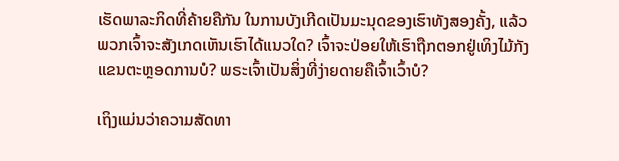ເຮັດພາລະກິດທີ່ຄ້າຍຄືກັນ ໃນການບັງເກີດເປັນມະນຸດຂອງເຮົາທັງສອງຄັ້ງ, ແລ້ວພວກເຈົ້າຈະສັງເກດເຫັນເຮົາໄດ້ແນວໃດ? ເຈົ້າຈະປ່ອຍໃຫ້ເຮົາຖືກຕອກຢູ່ເທິງໄມ້ກັງແຂນຕະຫຼອດການບໍ? ພຣະເຈົ້າເປັນສິ່ງທີ່ງ່າຍດາຍຄືເຈົ້າເວົ້າບໍ?

ເຖິງແມ່ນວ່າຄວາມສັດທາ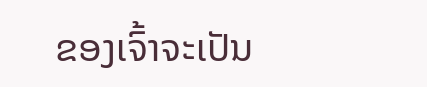ຂອງເຈົ້າຈະເປັນ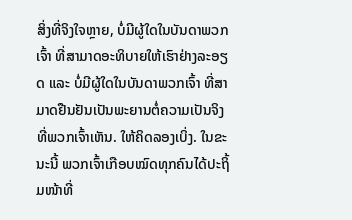ສິ່ງທີ່ຈິງໃຈຫຼາຍ, ບໍ່ມີຜູ້ໃດໃນບັນດາພວກເຈົ້າ ທີ່ສາມາດອະທິບາຍໃຫ້ເຮົາຢ່າງລະອຽດ ແລະ ບໍ່ມີຜູ້ໃດໃນບັນດາພວກເຈົ້າ ທີ່ສາມາດຢືນຢັນເປັນພະຍານຕໍ່ຄວາມເປັນຈິງທີ່ພວກເຈົ້າເຫັນ. ໃຫ້ຄິດລອງເບິ່ງ. ໃນຂະນະນີ້ ພວກເຈົ້າເກືອບໝົດທຸກຄົນໄດ້ປະຖິ້ມໜ້າທີ່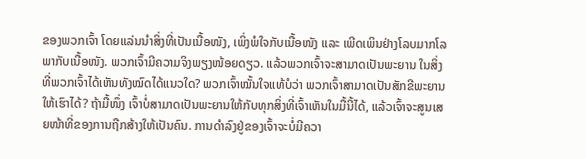ຂອງພວກເຈົ້າ ໂດຍແລ່ນນຳສິ່ງທີ່ເປັນເນື້ອໜັງ, ເພິ່ງພໍໃຈກັບເນື້ອໜັງ ແລະ ເພີດເພິນຢ່າງໂລບມາກໂລພາກັບເນື້ອໜັງ. ພວກເຈົ້າມີຄວາມຈິງພຽງໜ້ອຍດຽວ. ແລ້ວພວກເຈົ້າຈະສາມາດເປັນພະຍານ ໃນສິ່ງທີ່ພວກເຈົ້າໄດ້ເຫັນທັງໝົດໄດ້ແນວໃດ? ພວກເຈົ້າໝັ້ນໃຈແທ້ບໍວ່າ ພວກເຈົ້າສາມາດເປັນສັກຂີພະຍານໃຫ້ເຮົາໄດ້? ຖ້າມື້ໜຶ່ງ ເຈົ້າບໍ່ສາມາດເປັນພະຍານໃຫ້ກັບທຸກສິ່ງທີ່ເຈົ້າເຫັນໃນມື້ນີ້ໄດ້, ແລ້ວເຈົ້າຈະສູນເສຍໜ້າທີ່ຂອງການຖືກສ້າງໃຫ້ເປັນຄົນ. ການດໍາລົງຢູ່ຂອງເຈົ້າຈະບໍ່ມີຄວາ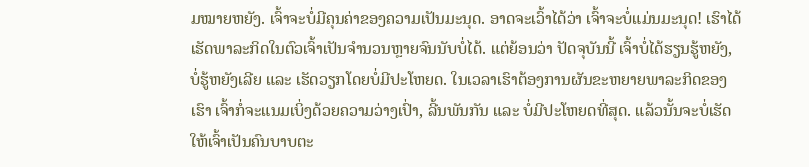ມໝາຍຫຍັງ. ເຈົ້າຈະບໍ່ມີຄຸນຄ່າຂອງຄວາມເປັນມະນຸດ. ອາດຈະເວົ້າໄດ້ວ່າ ເຈົ້າຈະບໍ່ແມ່ນມະນຸດ! ເຮົາໄດ້ເຮັດພາລະກິດໃນຕົວເຈົ້າເປັນຈໍານວນຫຼາຍຈົນນັບບໍ່ໄດ້. ແຕ່ຍ້ອນວ່າ ປັດຈຸບັນນີ້ ເຈົ້າບໍ່ໄດ້ຮຽນຮູ້ຫຍັງ, ບໍ່ຮູ້ຫຍັງເລີຍ ແລະ ເຮັດວຽກໂດຍບໍ່ມີປະໂຫຍດ. ໃນເວລາເຮົາຕ້ອງການຜັນຂະຫຍາຍພາລະກິດຂອງເຮົາ ເຈົ້າກໍ່ຈະແນມເບິ່ງດ້ວຍຄວາມວ່າງເປົ່າ, ລີ້ນພັນກັນ ແລະ ບໍ່ມີປະໂຫຍດທີ່ສຸດ. ແລ້ວນັ້ນຈະບໍ່ເຮັດໃຫ້ເຈົ້າເປັນຄົນບາບຕະ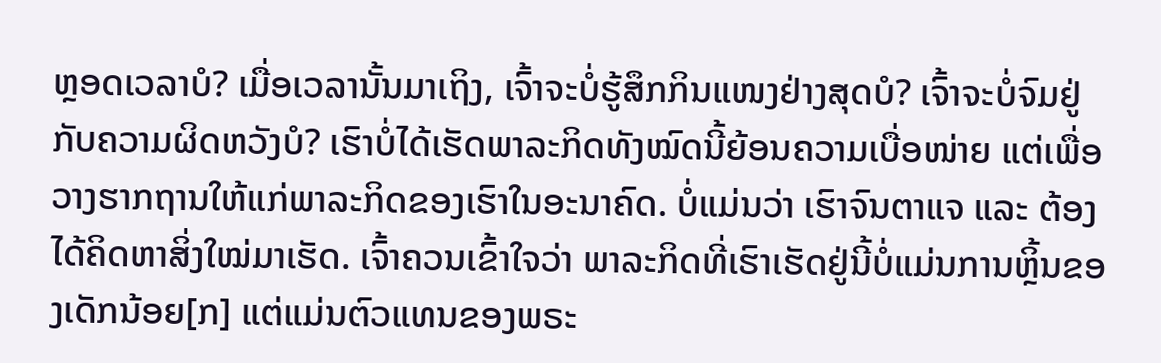ຫຼອດເວລາບໍ? ເມື່ອເວລານັ້ນມາເຖິງ, ເຈົ້າຈະບໍ່ຮູ້ສຶກກິນແໜງຢ່າງສຸດບໍ? ເຈົ້າຈະບໍ່ຈົມຢູ່ກັບຄວາມຜິດຫວັງບໍ? ເຮົາບໍ່ໄດ້ເຮັດພາລະກິດທັງໝົດນີ້ຍ້ອນຄວາມເບື່ອໜ່າຍ ແຕ່ເພື່ອວາງຮາກຖານໃຫ້ແກ່ພາລະກິດຂອງເຮົາໃນອະນາຄົດ. ບໍ່ແມ່ນວ່າ ເຮົາຈົນຕາແຈ ແລະ ຕ້ອງໄດ້ຄິດຫາສິ່ງໃໝ່ມາເຮັດ. ເຈົ້າຄວນເຂົ້າໃຈວ່າ ພາລະກິດທີ່ເຮົາເຮັດຢູ່ນີ້ບໍ່ແມ່ນການຫຼິ້ນຂອງເດັກນ້ອຍ[ກ] ແຕ່ແມ່ນຕົວແທນຂອງພຣະ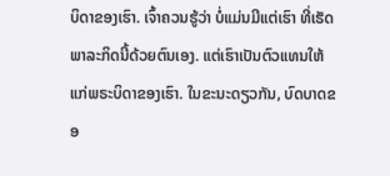ບິດາຂອງເຮົາ. ເຈົ້າຄວນຮູ້ວ່າ ບໍ່ແມ່ນມີແຕ່ເຮົາ ທີ່ເຮັດພາລະກິດນີ້ດ້ວຍຕົນເອງ. ແຕ່ເຮົາເປັນຕົວແທນໃຫ້ແກ່ພຣະບິດາຂອງເຮົາ. ໃນຂະນະດຽວກັນ, ບົດບາດຂອ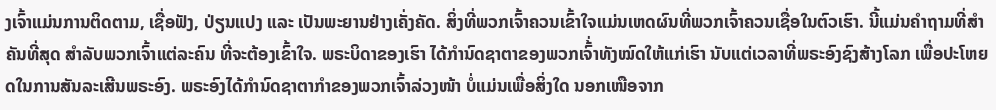ງເຈົ້າແມ່ນການຕິດຕາມ, ເຊື່ອຟັງ, ປ່ຽນແປງ ແລະ ເປັນພະຍານຢ່າງເຄັ່ງຄັດ. ສິ່ງທີ່ພວກເຈົ້າຄວນເຂົ້າໃຈແມ່ນເຫດຜົນທີ່ພວກເຈົ້າຄວນເຊື່ອໃນຕົວເຮົາ. ນີ້ແມ່ນຄຳຖາມທີ່ສຳຄັນທີ່ສຸດ ສຳລັບພວກເຈົ້າແຕ່ລະຄົນ ທີ່ຈະຕ້ອງເຂົ້າໃຈ. ພຣະບິດາຂອງເຮົາ ໄດ້ກຳນົດຊາຕາຂອງພວກເຈົ້່າທັງໝົດໃຫ້ແກ່ເຮົາ ນັບແຕ່ເວລາທີ່ພຣະອົງຊົງສ້າງໂລກ ເພື່ອປະໂຫຍດໃນການສັນລະເສີນພຣະອົງ. ພຣະອົງໄດ້ກໍານົດຊາຕາກໍາຂອງພວກເຈົ້າລ່ວງໜ້າ ບໍ່ແມ່ນເພື່ອສິ່ງໃດ ນອກເໜືອຈາກ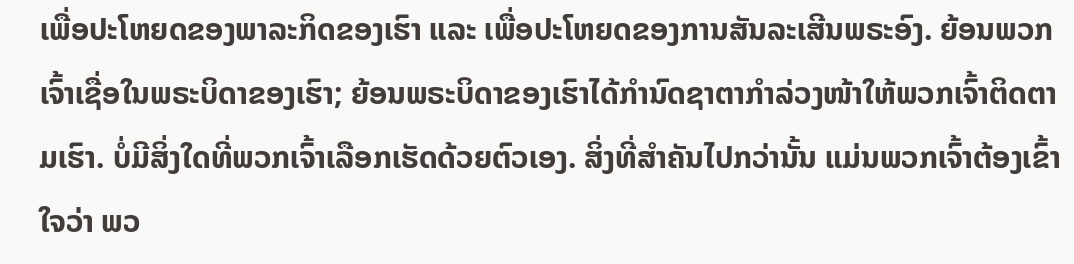ເພື່ອປະໂຫຍດຂອງພາລະກິດຂອງເຮົາ ແລະ ເພື່ອປະໂຫຍດຂອງການສັນລະເສີນພຣະອົງ. ຍ້ອນພວກເຈົ້າເຊື່ອໃນພຣະບິດາຂອງເຮົາ; ຍ້ອນພຣະບິດາຂອງເຮົາໄດ້ກຳນົດຊາຕາກຳລ່ວງໜ້າໃຫ້ພວກເຈົ້າຕິດຕາມເຮົາ. ບໍ່ມີສິ່ງໃດທີ່ພວກເຈົ້າເລືອກເຮັດດ້ວຍຕົວເອງ. ສິ່ງທີ່ສຳຄັນໄປກວ່ານັ້ນ ແມ່ນພວກເຈົ້າຕ້ອງເຂົ້າໃຈວ່າ ພວ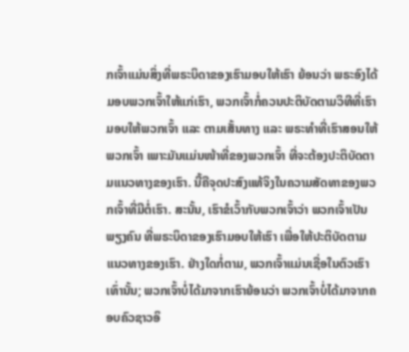ກເຈົ້າແມ່ນສິ່ງທີ່ພຣະບິດາຂອງເຮົາມອບໃຫ້ເຮົາ ຍ້ອນວ່າ ພຣະອົງໄດ້ມອບພວກເຈົ້າໃຫ້ແກ່ເຮົາ, ພວກເຈົ້າກໍ່ຄວນປະຕິບັດຕາມວິທີທີ່ເຮົາມອບໃຫ້ພວກເຈົ້າ ແລະ ຕາມເສັ້ນທາງ ແລະ ພຣະທໍາທີ່ເຮົາສອນໃຫ້ພວກເຈົ້າ ເພາະມັນແມ່ນໜ້າທີ່ຂອງພວກເຈົ້າ ທີ່ຈະຕ້ອງປະຕິບັດຕາມແນວທາງຂອງເຮົາ. ນີ້ຄືຈຸດປະສົງແທ້ຈິງໃນຄວາມສັດທາຂອງພວກເຈົ້າທີ່ມີຕໍ່ເຮົາ. ສະນັ້ນ, ເຮົາຂໍເວົ້າກັບພວກເຈົ້າວ່າ ພວກເຈົ້າເປັນພຽງຄົນ ທີ່ພຣະບິດາຂອງເຮົາມອບໃຫ້ເຮົາ ເພື່ອໃຫ້ປະຕິບັດຕາມແນວທາງຂອງເຮົາ. ຢ່າງໃດກໍ່ຕາມ, ພວກເຈົ້າແມ່ນເຊື່ອໃນຕົວເຮົາເທົ່ານັ້ນ; ພວກເຈົ້າບໍ່ໄດ້ມາຈາກເຮົາຍ້ອນວ່າ ພວກເຈົ້າບໍ່ໄດ້ມາຈາກຄອບຄົວຊາວອິ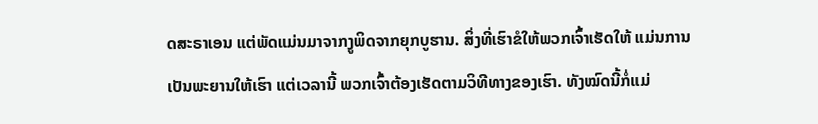ດສະຣາເອນ ແຕ່ພັດແມ່ນມາຈາກງູພິດຈາກຍຸກບູຮານ. ສິ່ງທີ່ເຮົາຂໍໃຫ້ພວກເຈົ້າເຮັດໃຫ້ ແມ່ນການເປັນພະຍານໃຫ້ເຮົາ ແຕ່ເວລານີ້ ພວກເຈົ້າຕ້ອງເຮັດຕາມວິທີທາງຂອງເຮົາ. ທັງໝົດນີ້ກໍ່ແມ່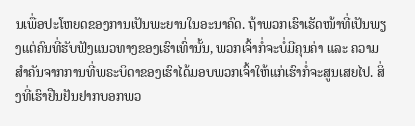ນເພື່ອປະໂຫຍດຂອງການເປັນພະຍານໃນອະນາຄົດ. ຖ້າພວກເຮົາເຮັດໜ້າທີ່ເປັນພຽງແຕ່ຄົນທີ່ຮັບຟັງແນວທາງຂອງເຮົາເທົ່ານັ້ນ, ພວກເຈົ້າກໍ່ຈະບໍ່ມີຄຸນຄ່າ ແລະ ຄວາມສຳຄັນຈາກການທີ່ພຣະບິດາຂອງເຮົາໄດ້ມອບພວກເຈົ້າໃຫ້ແກ່ເຮົາກໍ່ຈະສູນເສຍໄປ. ສິ່ງທີ່ເຮົາຢືນຢັນຢາກບອກພວ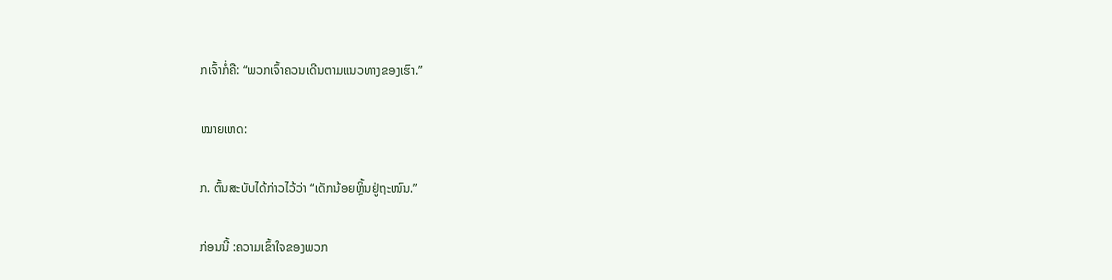ກເຈົ້າກໍ່ຄື: “ພວກເຈົ້າຄວນເດີນຕາມແນວທາງຂອງເຮົາ.”

ໝາຍເຫດ:

ກ. ຕົ້ນສະບັບໄດ້ກ່າວໄວ້ວ່າ “ເດັກນ້ອຍຫຼິ້ນຢູ່ຖະໜົນ.”

ກ່ອນນີ້ :ຄວາມເຂົ້າໃຈຂອງພວກ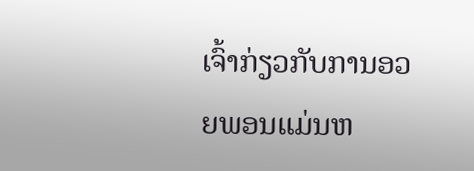ເຈົ້າກ່ຽວກັບການອວຍພອນແມ່ນຫ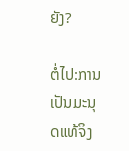ຍັງ?

ຕໍ່ໄປ:ການເປັນມະນຸດແທ້ຈິງ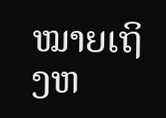ໝາຍເຖິງຫ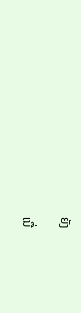ຍັງ

ເນື່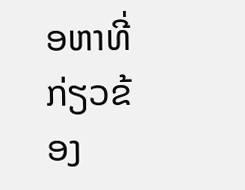ອຫາທີ່ກ່ຽວຂ້ອງ